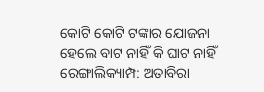କୋଟି କୋଟି ଟଙ୍କାର ଯୋଜନା ହେଲେ ବାଟ ନାହିଁ କି ଘାଟ ନାହିଁ
ରେଙ୍ଗାଲିକ୍ୟାମ୍ପ: ଅତାବିରା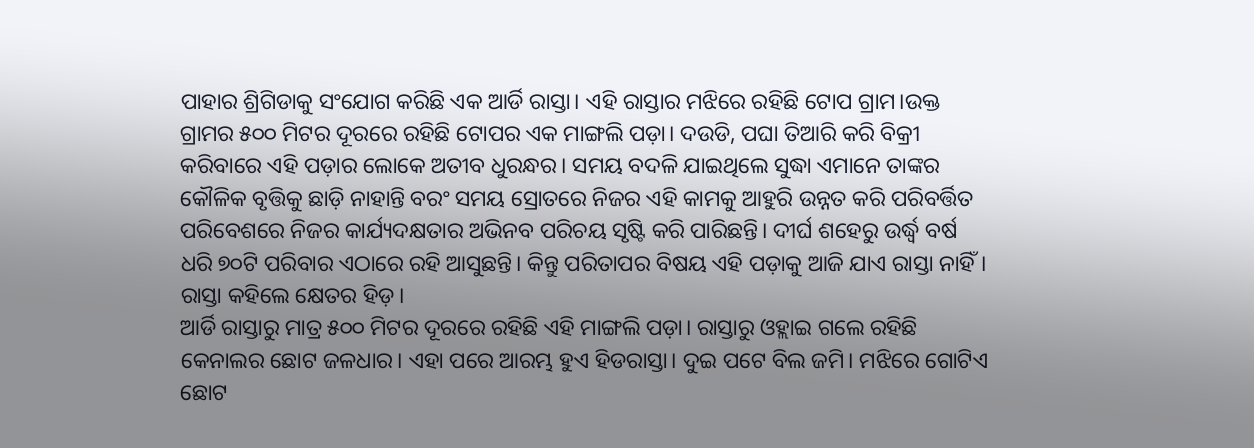ପାହାର ଶ୍ରିଗିଡାକୁ ସଂଯୋଗ କରିଛି ଏକ ଆର୍ଡି ରାସ୍ତା। ଏହି ରାସ୍ତାର ମଝିରେ ରହିଛି ଟୋପ ଗ୍ରାମ।ଉକ୍ତ ଗ୍ରାମର ୫୦୦ ମିଟର ଦୂରରେ ରହିଛି ଟୋପର ଏକ ମାଙ୍ଗଲି ପଡ଼ା। ଦଉଡି, ପଘା ତିଆରି କରି ବିକ୍ରୀ କରିବାରେ ଏହି ପଡ଼ାର ଲୋକେ ଅତୀବ ଧୁରନ୍ଧର। ସମୟ ବଦଳି ଯାଇଥିଲେ ସୁଦ୍ଧା ଏମାନେ ତାଙ୍କର କୌଳିକ ବୃତ୍ତିକୁ ଛାଡ଼ି ନାହାନ୍ତି ବରଂ ସମୟ ସ୍ରୋତରେ ନିଜର ଏହି କାମକୁ ଆହୁରି ଉନ୍ନତ କରି ପରିବର୍ତ୍ତିତ ପରିବେଶରେ ନିଜର କାର୍ଯ୍ୟଦକ୍ଷତାର ଅଭିନବ ପରିଚୟ ସୃଷ୍ଟି କରି ପାରିଛନ୍ତି। ଦୀର୍ଘ ଶହେରୁ ଉର୍ଦ୍ଧ୍ବ ବର୍ଷ ଧରି ୭୦ଟି ପରିବାର ଏଠାରେ ରହି ଆସୁଛନ୍ତି। କିନ୍ତୁ ପରିତାପର ବିଷୟ ଏହି ପଡ଼ାକୁ ଆଜି ଯାଏ ରାସ୍ତା ନାହିଁ। ରାସ୍ତା କହିଲେ କ୍ଷେତର ହିଡ଼।
ଆର୍ଡି ରାସ୍ତାରୁ ମାତ୍ର ୫୦୦ ମିଟର ଦୂରରେ ରହିଛି ଏହି ମାଙ୍ଗଲି ପଡ଼ା। ରାସ୍ତାରୁ ଓହ୍ଲାଇ ଗଲେ ରହିଛି କେନାଲର ଛୋଟ ଜଳଧାର। ଏହା ପରେ ଆରମ୍ଭ ହୁଏ ହିଡରାସ୍ତା। ଦୁଇ ପଟେ ବିଲ ଜମି। ମଝିରେ ଗୋଟିଏ ଛୋଟ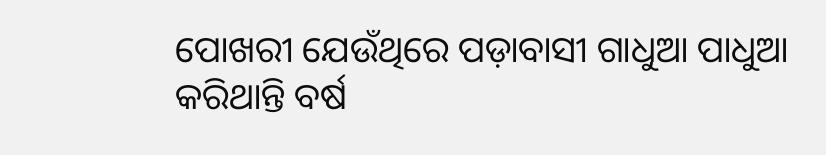ପୋଖରୀ ଯେଉଁଥିରେ ପଡ଼ାବାସୀ ଗାଧୁଆ ପାଧୁଆ କରିଥାନ୍ତି ବର୍ଷ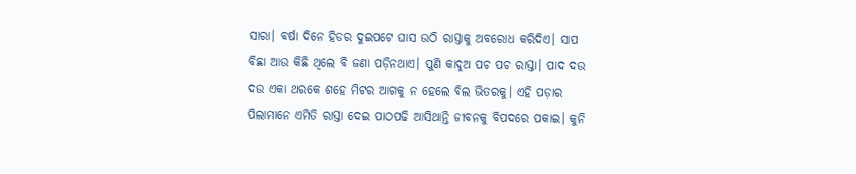ସାରା। ବର୍ଷା ଦିନେ ହିଡର ଦୁଇପଟେ ଘାସ ଉଠି ରାସ୍ତାକୁ ଅବରୋଧ କରିଦିଏ। ସାପ ବିଛା ଆଉ କିଛି ଥିଲେ ବି ଜଣା ପଡ଼ିନଥାଏ। ପୁଣି କାଦୁଅ ପଚ ପଚ ରାସ୍ତା। ପାଦ ଦଉ ଦଉ ଏକା ଥରକେ ଶହେ ମିଟର ଆଗକୁ ନ ହେଲେ ବିଲ ଭିତରକୁ। ଏହି ପଡ଼ାର ପିଲାମାନେ ଏମିତି ରାସ୍ତା ଦେଇ ପାଠପଢି ଆସିଥାନ୍ତି ଜୀବନକୁ ବିପଦରେ ପକାଇ। କୁନି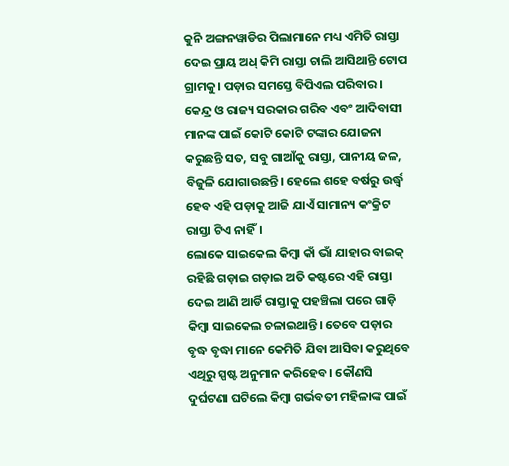କୁନି ଅଙ୍ଗନୱାଡିର ପିଲାମାନେ ମଧ୍ୟ ଏମିତି ରାସ୍ତା ଦେଇ ପ୍ରାୟ ଅଧ୍ କିମି ରାସ୍ତା ଚାଲି ଆସିଥାନ୍ତି ଟୋପ ଗ୍ରାମକୁ। ପଡ଼ାର ସମସ୍ତେ ବିପିଏଲ ପରିବାର। କେନ୍ଦ୍ର ଓ ରାଜ୍ୟ ସରକାର ଗରିବ ଏବଂ ଆଦିବାସୀ ମାନଙ୍କ ପାଇଁ କୋଟି କୋଟି ଟଙ୍କାର ଯୋଜନା କରୁଛନ୍ତି ସତ, ସବୁ ଗାଆଁକୁ ରାସ୍ତା, ପାନୀୟ ଜଳ, ବିଜୁଳି ଯୋଗାଉଛନ୍ତି। ହେଲେ ଶହେ ବର୍ଷରୁ ଉର୍ଦ୍ଧ୍ବ ହେବ ଏହି ପଡ଼ାକୁ ଆଜି ଯାଏଁ ସାମାନ୍ୟ କଂକ୍ରିଟ ରାସ୍ତା ଟିଏ ନାହିଁ।
ଲୋକେ ସାଇକେଲ କିମ୍ବା କାଁ ଭାଁ ଯାହାର ବାଇକ୍ ରହିଛି ଗଡ଼ାଇ ଗଡ଼ାଇ ଅତି କଷ୍ଟରେ ଏହି ରାସ୍ତା ଦେଇ ଆଣି ଆର୍ଡି ରାସ୍ତାକୁ ପହଞ୍ଚିଲା ପରେ ଗାଡ଼ି କିମ୍ବା ସାଇକେଲ ଚଳାଇଥାନ୍ତି। ତେବେ ପଡ଼ାର ବୃଦ୍ଧ ବୃଦ୍ଧା ମାନେ କେମିତି ଯିବା ଆସିବା କରୁଥିବେ ଏଥିରୁ ସ୍ପଷ୍ଟ ଅନୁମାନ କରିହେବ। କୌଣସି ଦୁର୍ଘଟଣା ଘଟିଲେ କିମ୍ବା ଗର୍ଭବତୀ ମହିଳାଙ୍କ ପାଇଁ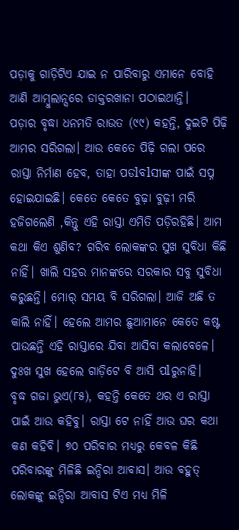ପଡ଼ାକୁ ଗାଡ଼ିଟିଏ ଯାଇ ନ ପାରିବାରୁ ଏମାନେ ବୋହି ଆଣି ଆମ୍ବୁଲାନ୍ସରେ ଡାକ୍ତରଖାନା ପଠାଇଥାନ୍ତି।
ପଡ଼ାର ବୃଦ୍ଧା ଧନମତି ରାଉତ (୯୯) କହନ୍ତି, ଦୁଇଟି ପିଢ଼ି ଆମର ସରିଗଲା। ଆଉ କେତେ ପିଢ଼ି ଗଲା ପରେ ରାସ୍ତା ନିର୍ମାଣ ହେବ, ତାହା ପଡlବlସୀଙ୍କ ପାଇଁ ସପ୍ନ ହୋଇଯାଇଛି। କେତେ କେତେ ବୁଢ଼ା ବୁଢ଼ୀ ମରି ହଜିଗଲେଣି ,କିନ୍ତୁ ଏହି ରାସ୍ତା ଏମିତି ପଡ଼ିରହିଛି। ଆମ କଥା କିଏ ଶୁଣିବ? ଗରିବ ଲୋକଙ୍କର ସୁଖ ସୁବିଧା କିଛି ନାହିଁ। ଖାଲି ସହର ମାନଙ୍କରେ ସରକାର ସବୁ ସୁବିଧା କରୁଛନ୍ତି। ମୋର୍ ସମୟ ବି ସରିଗଲା। ଆଜି ଅଛି ତ କାଲି ନାହିଁ। ହେଲେ ଆମର ଛୁଆମାନେ କେତେ କଷ୍ଟ ପାଉଛନ୍ତି ଏହି ରାସ୍ତାରେ ଯିବା ଆସିବା କଲାବେଳେ। ଦୁଃଖ ସୁଖ ହେଲେ ଗାଡ଼ିଟେ ବି ଆସି ପlରୁନାହି।
ବୃଦ୍ଧ ଗଜା ଭୁଏ(୮୫), କହନ୍ତି କେତେ ଥର ଏ ରାସ୍ତା ପାଇଁ ଆଉ କହିବୁ। ରାସ୍ତା ଟେ ନାହିଁ ଆଉ ଘର କଥା କଣ କହିବି। ୭୦ ପରିବାର ମଧ୍ୟରୁ କେବଳ କିଛି ପରିବାରଙ୍କୁ ମିଳିଛି ଇନ୍ଦିରା ଆବାସ। ଆଉ ବହୁତ୍ ଲୋକଙ୍କୁ ଇନ୍ଦିରା ଆବାସ ଟିଏ ମଧ୍ୟ ମିଳି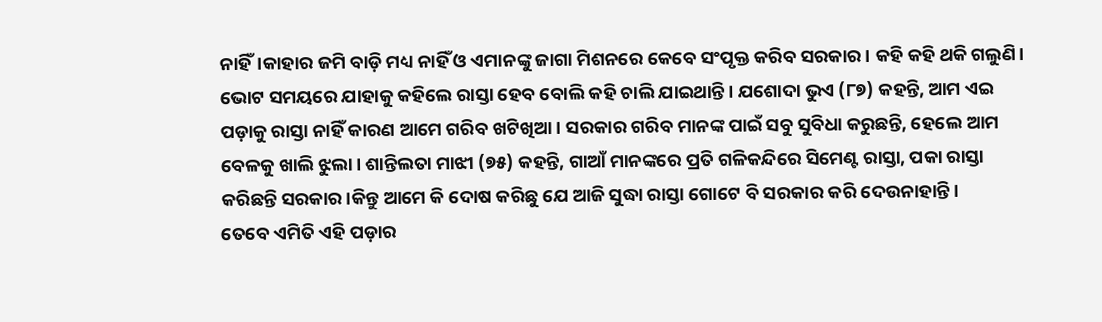ନାହିଁ।କାହାର ଜମି ବାଡ଼ି ମଧ୍ୟ ନାହିଁ ଓ ଏମାନଙ୍କୁ ଜାଗା ମିଶନରେ କେବେ ସଂପୃକ୍ତ କରିବ ସରକାର। କହି କହି ଥକି ଗଲୁଣି। ଭୋଟ ସମୟରେ ଯାହାକୁ କହିଲେ ରାସ୍ତା ହେବ ବୋଲି କହି ଚାଲି ଯାଇଥାନ୍ତି। ଯଶୋଦା ଭୁଏ (୮୭) କହନ୍ତି, ଆମ ଏଇ ପଡ଼ାକୁ ରାସ୍ତା ନାହିଁ କାରଣ ଆମେ ଗରିବ ଖଟିଖିଆ। ସରକାର ଗରିବ ମାନଙ୍କ ପାଇଁ ସବୁ ସୁବିଧା କରୁଛନ୍ତି, ହେଲେ ଆମ ବେଳକୁ ଖାଲି ଝୁଲା। ଶାନ୍ତିଲତା ମାଝୀ (୭୫) କହନ୍ତି, ଗାଆଁ ମାନଙ୍କରେ ପ୍ରତି ଗଳିକନ୍ଦିରେ ସିମେଣ୍ଟ ରାସ୍ତା, ପକା ରାସ୍ତା କରିଛନ୍ତି ସରକାର।କିନ୍ତୁ ଆମେ କି ଦୋଷ କରିଛୁ ଯେ ଆଜି ସୁଦ୍ଧା ରାସ୍ତା ଗୋଟେ ବି ସରକାର କରି ଦେଉନାହାନ୍ତି।
ତେବେ ଏମିତି ଏହି ପଡ଼ାର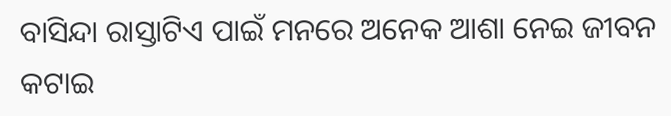ବାସିନ୍ଦା ରାସ୍ତାଟିଏ ପାଇଁ ମନରେ ଅନେକ ଆଶା ନେଇ ଜୀବନ କଟାଇ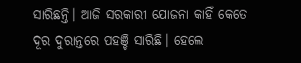ସାରିଛନ୍ତି। ଆଜି ସରକାରୀ ଯୋଜନା କାହିଁ କେତେ ଦୂର ଦୁରାନ୍ତରେ ପହଞ୍ଚି ସାରିଛି। ହେଲେ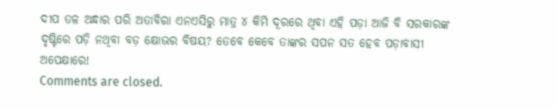ଦୀପ ତଳ ଅନ୍ଧାର ପରି ଅତାବିରା ଏନଏସିରୁ ମାତ୍ର ୪ କିମି ଦୂରରେ ଥିବା ଏହି ପଡ଼ା ଆଜି ବି ସରକାରଙ୍କ ଦୃଷ୍ଟିରେ ପଡ଼ି ନଥିବା ବଡ଼ କ୍ଷୋଭର ବିଷୟ? ତେବେ କେବେ ତାଙ୍କର ସପନ ସତ ହେବ ପଡ଼ାବାସୀ ଅପେକ୍ଷାରେ!
Comments are closed.